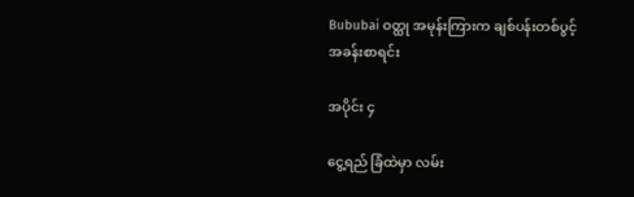Bububai ဝတ္ထု အမုန်းကြားက ချစ်ပန်းတစ်ပွင့် အခန်းစာရင်း

အပိုင်း ၄

ငွေ့ရည် ခြံထဲမှာ လမ်း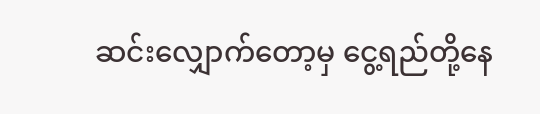ဆင်းလျှောက်တော့မှ ငွေ့ရည်တို့နေ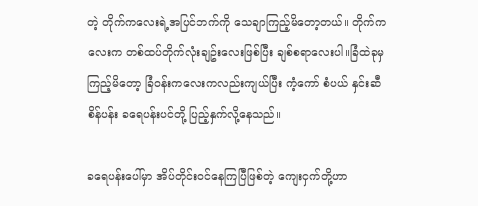တဲ့ တိုက်ကလေးရဲ့အပြင်ဘက်ကို သေချာကြည့်မိတော့တယ်။ တိုက်ကလေးက တစ်ထပ်တိုက်လုံးချဥ်းလေးဖြစ်ပြီး ချစ်စရာလေးပါ။ခြံထဲခုမှကြည့်မိတော့ ခြံဝန်းကလေးကလည်းကျယ်ပြီး ကံ့ကော် စံပယ် နှင်းဆီ စိန်ပန်း ခရေပန်းပင်တို့ ပြည့်နှက်လို့နေသည်။

ခရေပန်းပေါ်မှာ အိပ်တိုင်းဝင်နေကြပြီဖြစ်တဲ့ ကျေးငှက်တို့ဟာ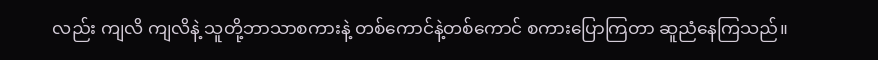လည်း ကျလိ ကျလိနဲ့ သူတို့ဘာသာစကားနဲ့ တစ်ကောင်နဲ့တစ်ကောင် စကားပြောကြတာ ဆူညံနေကြသည်။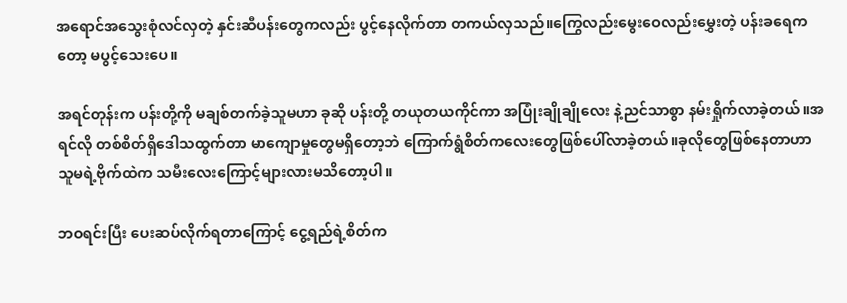အရောင်အသွေးစုံလင်လှတဲ့ နှင်းဆီပန်းတွေကလည်း ပွင့်နေလိုက်တာ တကယ်လှသည်။ကြွေလည်းမွေးဝေလည်းမွှေးတဲ့ ပန်းခရေကတော့ မပွင့်သေးပေ။

အရင်တုန်းက ပန်းတို့ကို မချစ်တက်ခဲ့သူမဟာ ခုဆို ပန်းတို့ တယုတယကိုင်ကာ အပြုံးချိုချိုလေး နဲ့ညင်သာစွာ နမ်းရှိုက်လာခဲ့တယ်။အရင်လို တစ်စိတ်ရှိဒေါသထွက်တာ မာကျောမှုတွေမရှိတော့ဘဲ ကြောက်ရွံစိတ်ကလေးတွေဖြစ်ပေါ်လာခဲ့တယ်။ခုလိုတွေဖြစ်နေတာဟာ သူမရဲ့ဗိုက်ထဲက သမီးလေးကြောင့်များလားမသိတော့ပါ။

ဘဝရင်းပြီး ပေးဆပ်လိုက်ရတာကြောင့် ငွေ့ရည်ရဲ့စိတ်က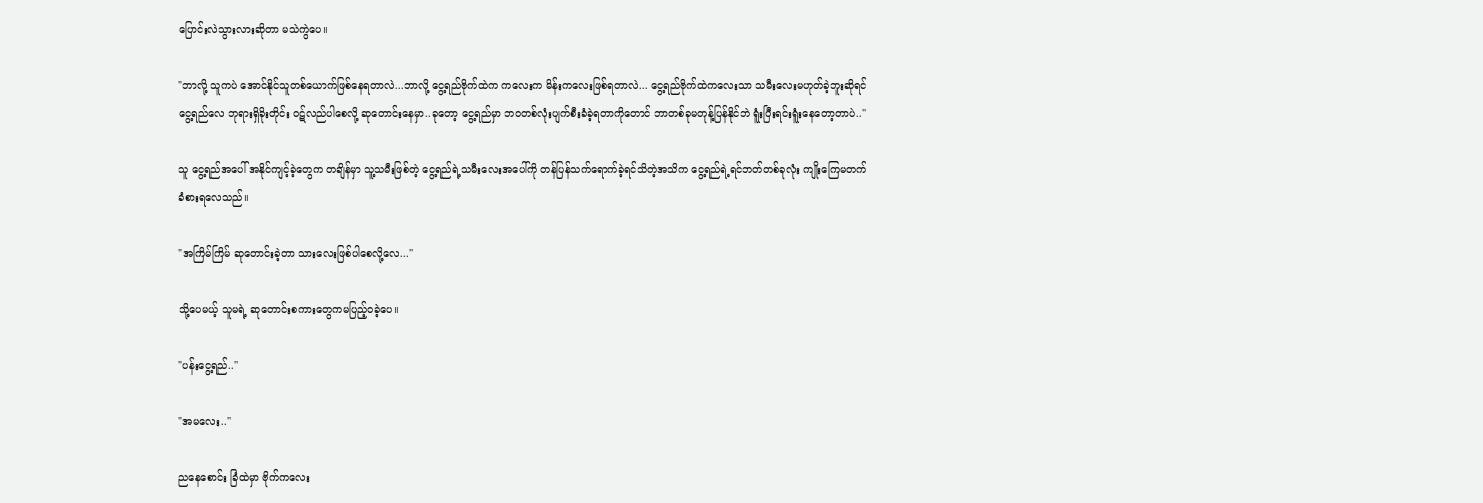ပြောင်းလဲသွားလားဆိုတာ မသဲကွဲပေ။

"ဘာလို့ သူကပဲ အောင်နိုင်သူတစ်ယောက်ဖြစ်နေရတာလဲ...ဘာလို့ ငွေ့ရည်ဗိုက်ထဲက ကလေးက မိန်းကလေးဖြစ်ရတာလဲ... ငွေ့ရည်ဗိုက်ထဲကလေးသာ သမီးလေးမဟုတ်ခဲ့ဘူးဆိုရင် ငွေ့ရည်လေ ဘုရားရှိခိုးတိုင်း ဝဋ်လည်ပါစေလို့ ဆုတောင်းနေမှာ..ခုတော့ ငွေ့ရည်မှာ ဘဝတစ်လုံးပျက်စီးခံခဲ့ရတာကိုတောင် ဘာတစ်ခုမတုန့်ပြန်နိုင်ဘဲ ရူံးပြီးရင်းရူံးနေတော့တာပဲ..''

သူ ငွေ့ရည်အပေါ် အနိုင်ကျင့်ခဲ့တွေက တချိန်မှာ သူ့သမီးဖြစ်တဲ့ ငွေ့ရည်ရဲ့သမီးလေးအပေါ်ကို တန်ပြန်သက်ရောက်ခဲ့ရင်သိတဲ့အသိက ငွေ့ရည်ရဲ့ရင်ဘတ်တစ်ခုလုံး ကျိုးကြေမတက် ခံစားရလေသည်။

"အကြိမ်ကြိမ် ဆုတောင်းခဲ့တာ သားလေးဖြစ်ပါစေလို့လေ...''

သို့ပေမယ့် သူမရဲ့ ဆုတောင်းစကားတွေကမပြည့်ဝခဲ့ပေ။

"ပန်းငွေ့ရည်..''

"အမလေး..''

ညနေစောင်း ခြံထဲမှာ ဗိုက်ကလေး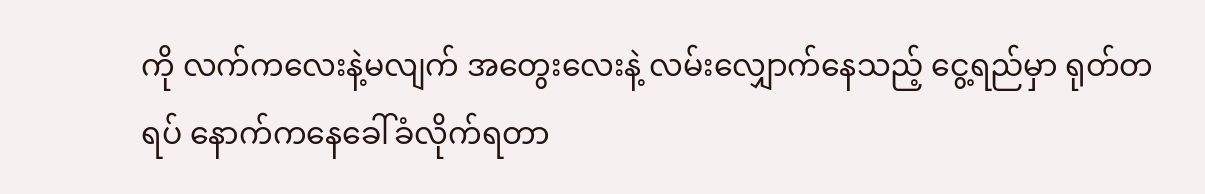ကို လက်ကလေးနဲ့မလျက် အတွေးလေးနဲ့ လမ်းလျှောက်နေသည့် ငွေ့ရည်မှာ ရုတ်တရပ် နောက်ကနေခေါ်ခံလိုက်ရတာ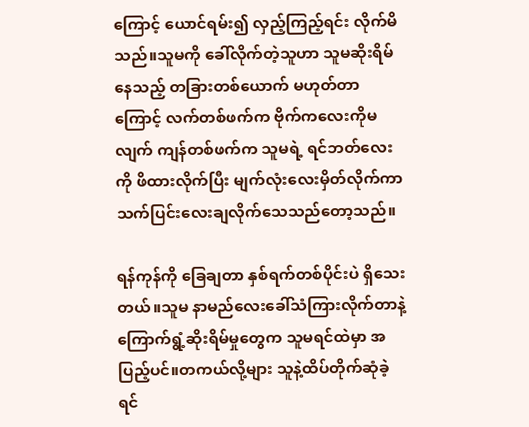ကြောင့် ယောင်ရမ်း၍ လှည့်ကြည့်ရင်း လိုက်မိသည်။သူမကို ခေါ်လိုက်တဲ့သူဟာ သူမဆိုးရိမ်နေသည့် တခြားတစ်ယောက် မဟုတ်တာကြောင့် လက်တစ်ဖက်က ဗိုက်ကလေးကိုမလျက် ကျန်တစ်ဖက်က သူမရဲ့ ရင်ဘတ်လေးကို ဖိထားလိုက်ပြီး မျက်လုံးလေးမှိတ်လိုက်ကာ သက်ပြင်းလေးချလိုက်သေသည်တော့သည်။

ရန်ကုန်ကို ခြေချတာ နှစ်ရက်တစ်ပိုင်းပဲ ရှိသေးတယ်။သူမ နာမည်လေးခေါ်သံကြားလိုက်တာနဲ့ ကြောက်ရွံ့ဆိုးရိမ်မှုတွေက သူမရင်ထဲမှာ အပြည့်ပင်။တကယ်လို့များ သူနဲ့ထိပ်တိုက်ဆုံခဲ့ရင်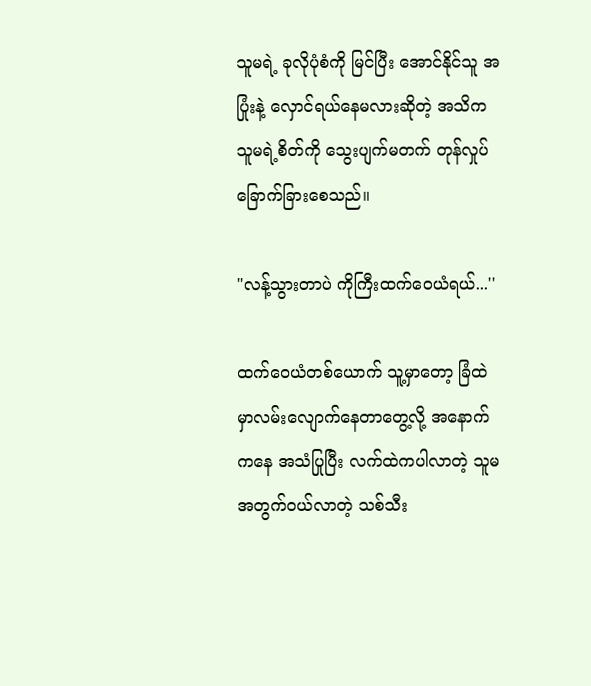သူမရဲ့ ခုလိုပုံစံကို မြင်ပြီး အောင်နိုင်သူ အပြုံးနဲ့ လှောင်ရယ်နေမလားဆိုတဲ့ အသိက သူမရဲ့စိတ်ကို သွေးပျက်မတက် တုန်လှုပ် ခြောက်ခြားစေသည်။

"လန့်သွားတာပဲ ကိုကြီးထက်ဝေယံရယ်...''

ထက်ဝေယံတစ်ယောက် သူ့မှာတော့ ခြံထဲမှာလမ်းလျောက်နေတာတွေ့လို့ အနောက်ကနေ အသံပြုပြီး လက်ထဲကပါလာတဲ့ သူမအတွက်ဝယ်လာတဲ့ သစ်သီး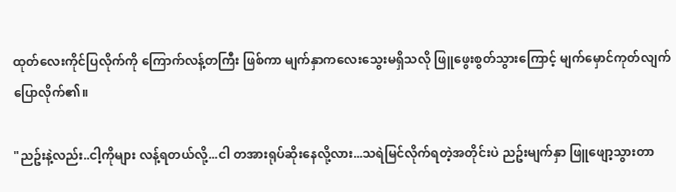ထုတ်လေးကိုင်ပြလိုက်ကို ကြောက်လန့်တကြီး ဖြစ်ကာ မျက်နှာကလေးသွေးမရှိသလို ဖြူဖွေးစွတ်သွားကြောင့် မျက်မှောင်ကုတ်လျက် ပြောလိုက်၏။

"ညဥ်းနဲ့လည်း..ငါ့ကိုများ လန့်ရတယ်လို့...ငါ တအားရုပ်ဆိုးနေလို့လား...သရဲမြင်လိုက်ရတဲ့အတိုင်းပဲ ညဥ်းမျက်နှာ ဖြူဖျော့သွားတာ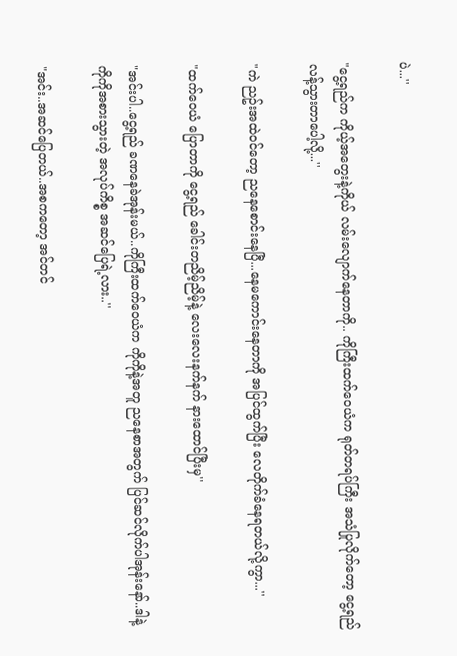ပဲ...''

"ငွေ့ရည်က ကိုယ့်အတွေးနဲ့ကိုယ် လမ်းလျောက်နေတာကို.. ကိုကြီးထက်ဝေယံက ရုတ်တရပ်ကြီး အသံပြုလိုက်တော့ ငွေ့ရည်လန့်သွားတာပေါ့လို့...''

"ကဲ ညဥ်းအထဲဝင်တော့ ညနေစောင်းနေပြီ...နေမကောင်းနေတာကို အပြင်ထွက်ပြီး လေတိုက်ခံနေရတယ်လို့ကွာ...''

"ထက်ဝေယံ ပြောတာကို ငွေ့ရည် ခေါင်းတညိမ့်ညိမ့်နဲ့ လေးလေးနက်နက် နားထောင်ပြီးမှ''

"အင်းပါ..ငွေ့ရည် ခဏနေခဲအုန်းမယ်..ကိုကြီးထက်ဝေယံက ကိုကိုနဲ့အတူ ညနေစာအတွက် ပြင်ဆင်လိုက်ပါအုန်းနော်..ဒါနဲ့ ကိုကိုအစားသွားတဲ့ အလုပ်ကိစ္စ အဆင်ပြေရဲ့လား..''

"အင်း..အဆင်ပြေတယ်..အစကတော့ အင်တင်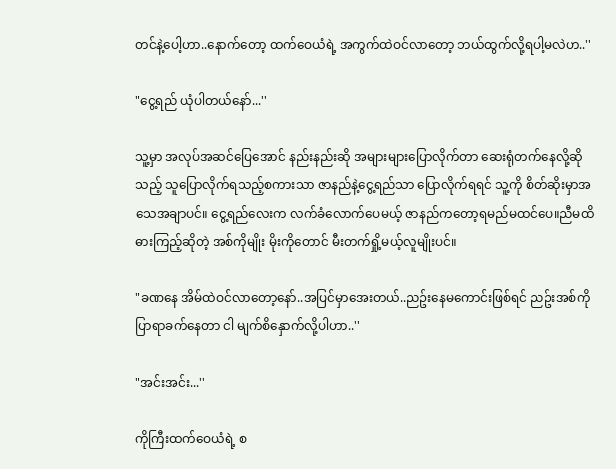တင်နဲ့ပေါ့ဟာ..နောက်တော့ ထက်ဝေယံရဲ့ အကွက်ထဲဝင်လာတော့ ဘယ်ထွက်လို့ရပါ့မလဲဟ..''

"ငွေ့ရည် ယုံပါတယ်နော်...''

သူ့မှာ အလုပ်အဆင်ပြေအောင် နည်းနည်းဆို အများများပြောလိုက်တာ ဆေးရုံတက်နေလို့ဆိုသည့် သူပြောလိုက်ရသည့်စကားသာ ဇာနည်နဲ့ငွေ့ရည်သာ ပြောလိုက်ရရင် သူ့ကို စိတ်ဆိုးမှာအသေအချာပင်။ ငွေ့ရည်လေးက လက်ခံလောက်ပေမယ့် ဇာနည်ကတော့ရမည်မထင်ပေ။ညီမထိ ဓားကြည့်ဆိုတဲ့ အစ်ကိုမျိုး မိုးကိုတောင် မီးတက်ရှို့မယ့်လူမျိုးပင်။

"ခဏနေ အိမ်ထဲဝင်လာတော့နော်..အပြင်မှာအေးတယ်..ညဥ်းနေမကောင်းဖြစ်ရင် ညဥ်းအစ်ကို ပြာရာခက်နေတာ ငါ မျက်စိနှောက်လို့ပါဟာ..''

"အင်းအင်း...''

ကိုကြီးထက်ဝေယံရဲ့ စ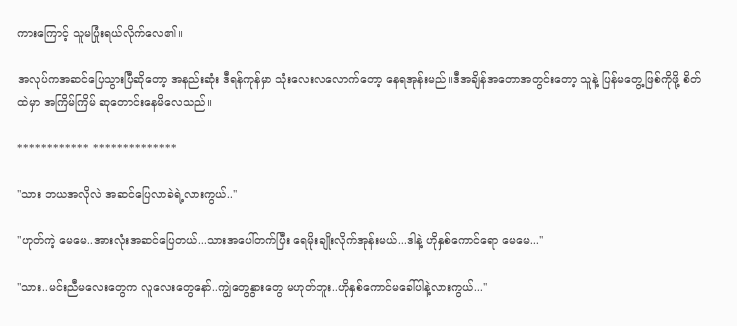ကားကြောင့် သူမပြုံးရယ်လိုက်လေ၏။

အလုပ်ကအဆင်ပြေသွားပြီဆိုတော့ အနည်းဆုံး ဒီရန်ကုန်မှာ သုံးလေးလလောက်တော့ နေရအုန်းမည်။ဒီအချိန်အတောအတွင်းတော့ သူနဲ့ ပြန်မတွေ့ဖြစ်ကိုဖို့ စိတ်ထဲမှာ အကြိမ်ကြိမ် ဆုတောင်းနေမိလေသည်။

************ **************

"သား ဘယအလိုလဲ အဆင်ပြေလာခဲရဲ့လားကွယ်..''

"ဟုတ်ကဲ့ မေမေ..အားလုံးအဆင်ပြေတယ်...သားအပေါ်တက်ပြီး ရေမိုးချိုးလိုက်အုန်းမယ်...ဒါနဲ့ ဟိုနှစ်ကောင်ရော မေမေ...''

"သား..မင်းညီမလေးတွေက လူလေးတွေနော်..ကျွဲတွေနွားတွေ မဟုတ်ဘူး..ဟိုနှစ်ကောင်မခေါ်ပါနဲ့လားကွယ်...''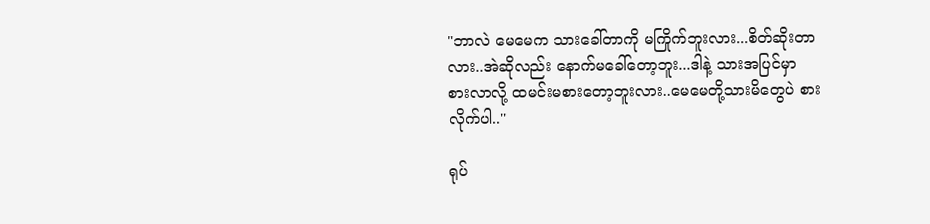"ဘာလဲ မေမေက သားခေါ်တာကို မကြိုက်ဘူးလား...စိတ်ဆိုးတာလား..အဲဆိုလည်း နောက်မခေါ်တော့ဘူး...ဒါနဲ့ သားအပြင်မှာ စားလာလို့ ထမင်းမစားတော့ဘူးလား..မေမေတို့သားမိတွေပဲ စားလိုက်ပါ..''

ရုပ်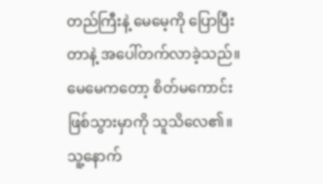တည်ကြီးနဲ့ မေမေ့ကို ပြောပြီးတာနဲ့ အပေါ်တက်လာခဲ့သည်။မေမေကတော့ စိတ်မကောင်း ဖြစ်သွားမှာကို သူသိလေ၏။သူ့နောက်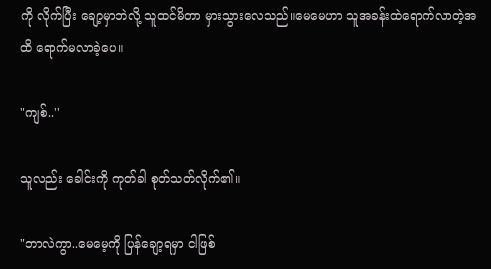ကို လိုက်ပြီး ချော့မှာဘဲလို့ သူထင်မိတာ မှားသွားလေသည်။မေမေဟာ သူအခန်းထဲရောက်လာတဲ့အထိ ရောက်မလာခဲ့ပေ။

"ကျစ်..''

သူလည်း ခေါင်းကို ကုတ်ခါ စုတ်သတ်လိုက်၏။

"ဘာလဲကွာ..မေမေ့ကို ပြန်ချော့ရမှာ ငါဖြစ်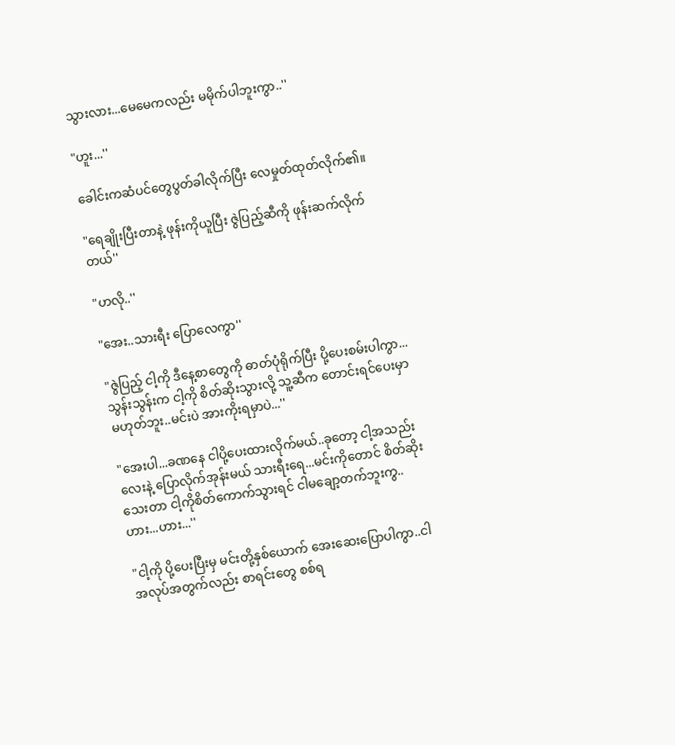သွားလား...မေမေကလည်း မမိုက်ပါဘူးကွာ..''

"ဟူး...''

ခေါင်းကဆံပင်တွေပွတ်ခါလိုက်ပြီး လေမှုတ်ထုတ်လိုက်၏။

"ရေချိုးပြီးတာနဲ့ ဖုန်းကိုယူပြီး ဇွဲပြည့်ဆီကို ဖုန်းဆက်လိုက်တယ်''

"ဟလို..''

"အေး..သားရီး ပြောလေကွာ''

"ဇွဲပြည့် ငါ့ကို ဒီနေ့စာတွေကို ဓာတ်ပုံရိုက်ပြီး ပို့ပေးစမ်းပါကွာ...သွန်းသွန်းက ငါ့ကို စိတ်ဆိုးသွားလို့ သူ့ဆီက တောင်းရင်ပေးမှာ မဟုတ်ဘူး..မင်းပဲ အားကိုးရမှာပဲ...''

"အေးပါ...ခဏနေ ငါပို့ပေးထားလိုက်မယ်..ခုတော့ ငါ့အသည်းလေးနဲ့ ပြောလိုက်အုန်းမယ် သားရီးရေ...မင်းကိုတောင် စိတ်ဆိုးသေးတာ ငါ့ကိုစိတ်ကောက်သွားရင် ငါမချော့တက်ဘူးကွ..ဟား...ဟား...''

"ငါ့ကို ပို့ပေးပြီးမှ မင်းတို့နှစ်ယောက် အေးဆေးပြောပါကွာ..ငါအလုပ်အတွက်လည်း စာရင်းတွေ စစ်ရ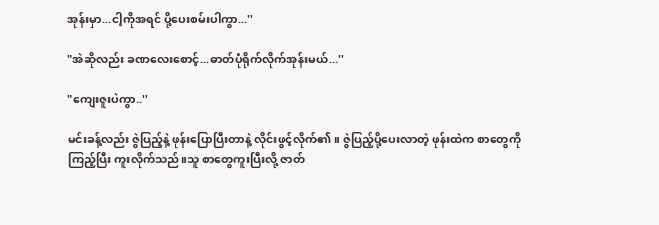အုန်းမှာ...ငါ့ကိုအရင် ပို့ပေးစမ်းပါကွာ...''

"အဲဆိုလည်း ခဏလေးစောင့်...ဓာတ်ပုံရိုက်လိုက်အုန်းမယ်...''

"ကျေးဇူးပဲကွာ..''

မင်းခန့်လည်း ဇွဲပြည့်နဲ့ ဖုန်းပြောပြီးတာနဲ့ လိုင်းဖွင့်လိုက်၏။ ဇွဲပြည့်ပို့ပေးလာတဲ့ ဖုန်းထဲက စာတွေကို ကြည့်ပြီး ကူးလိုက်သည်။သူ စာတွေကူးပြီးလို့ ဇာတ်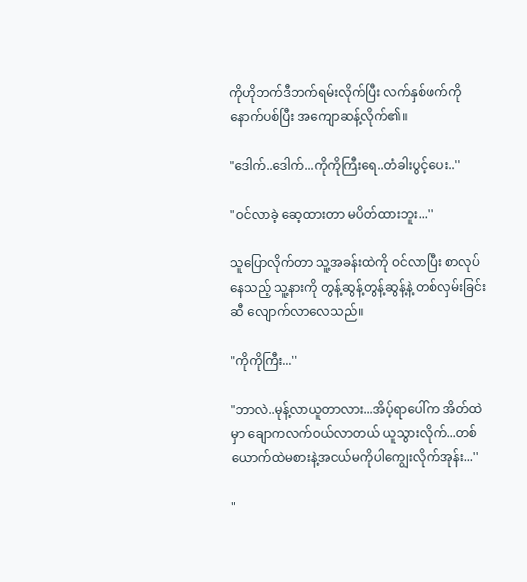ကိုဟိုဘက်ဒီဘက်ရမ်းလိုက်ပြီး လက်နှစ်ဖက်ကို နောက်ပစ်ပြီး အကျောဆန့်လိုက်၏။

"ဒေါက်..ဒေါက်...ကိုကိုကြီးရေ..တံခါးပွင့်ပေး..''

"ဝင်လာခဲ့ ဆေ့ထားတာ မပိတ်ထားဘူး...''

သူပြောလိုက်တာ သူ့အခန်းထဲကို ဝင်လာပြီး စာလုပ်နေသည့် သူ့နားကို တွန့်ဆွန့်တွန့်ဆွန့်နဲ့ တစ်လှမ်းခြင်းဆီ လျောက်လာလေသည်။

"ကိုကိုကြီး...''

"ဘာလဲ..မုန့်လာယူတာလား...အိပ့်ရာပေါ်က အိတ်ထဲမှာ ချောကလက်ဝယ်လာတယ် ယူသွားလိုက်...တစ်ယောက်ထဲမစားနဲ့အငယ်မကိုပါကျွေးလိုက်အုန်း...''

"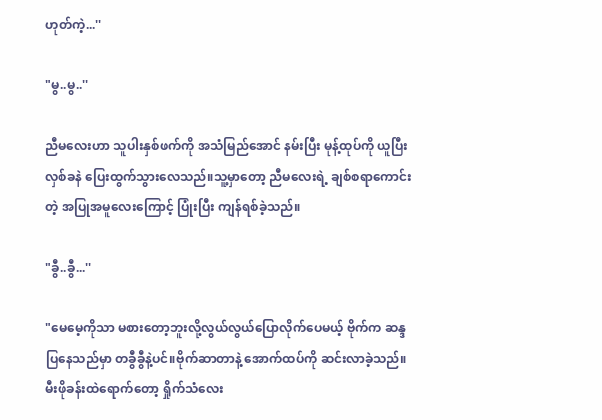ဟုတ်ကဲ့...''

"မွ..မွ..''

ညီမလေးဟာ သူပါးနှစ်ဖက်ကို အသံမြည်အောင် နမ်းပြီး မုန့်ထုပ်ကို ယူပြီး လှစ်ခနဲ ပြေးထွက်သွားလေသည်။သူ့မှာတော့ ညီမလေးရဲ့ ချစ်စရာကောင်းတဲ့ အပြုအမူလေးကြောင့် ပြုံးပြီး ကျန်ရစ်ခဲ့သည်။

"ခွီ..ခွီ...''

"မေမေ့ကိုသာ မစားတော့ဘူးလို့လွယ်လွယ်ပြောလိုက်ပေမယ့် ဗိုက်က ဆန္ဒပြနေသည်မှာ တခွီခွီနဲ့ပင်။ဗိုက်ဆာတာနဲ့ အောက်ထပ်ကို ဆင်းလာခဲ့သည်။မီးဖိုခန်းထဲရောက်တော့ ရှိုက်သံလေး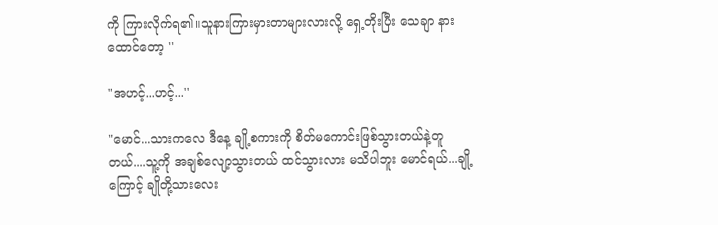ကို ကြားလိုက်ရ၏။သူနားကြားမှားတာများလားလို့ ရှေ့တိုးပြီး သေချာ နားထောင်တော့ ''

"အဟင့်...ဟင့်...''

"မောင်...သားကလေ ဒီနေ့ ချို့စကားကို စိတ်မကောင်းဖြစ်သွားတယ်နဲ့တူတယ်....သူ့ကို အချစ်လျော့သွားတယ် ထင်သွားလား မသိပါဘူး မောင်ရယ်...ချို့ကြောင့် ချိုတို့သားလေး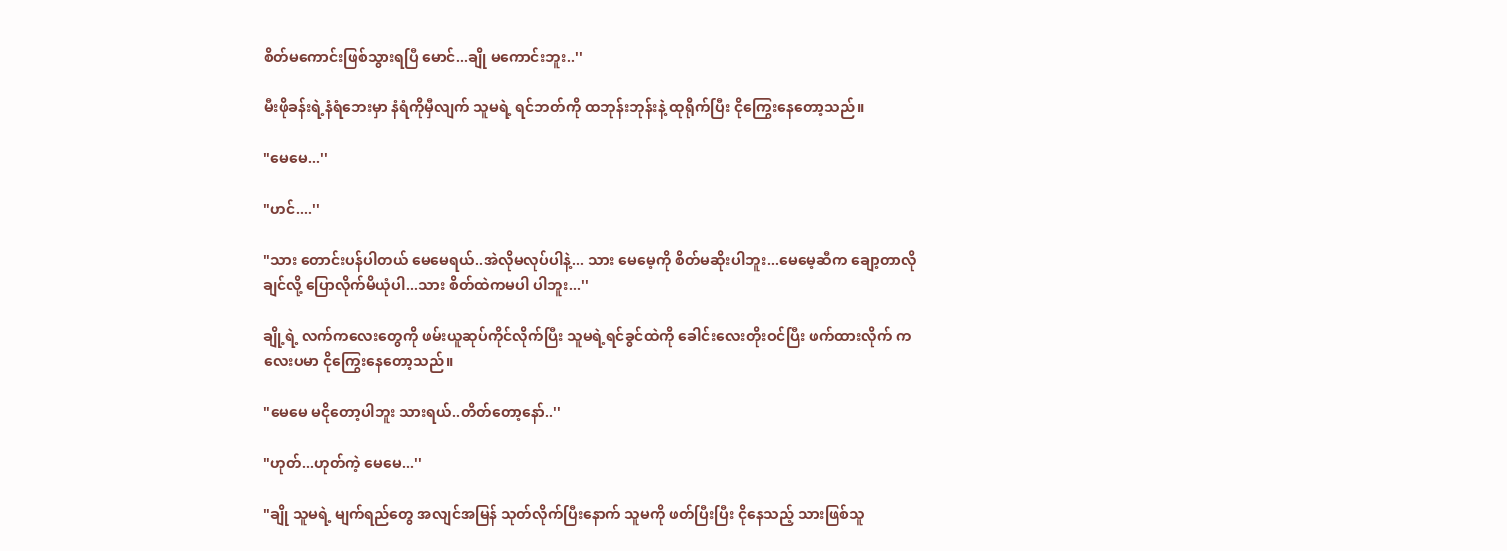စိတ်မကောင်းဖြစ်သွားရပြီ မောင်...ချို မကောင်းဘူး..''

မီးဖိုခန်းရဲ့နံရံဘေးမှာ နံရံကိုမှီလျက် သူမရဲ့ ရင်ဘတ်ကို ထဘုန်းဘုန်းနဲ့ ထုရိုက်ပြီး ငိုကြွေးနေတော့သည်။

"မေမေ...''

"ဟင်....''

"သား တောင်းပန်ပါတယ် မေမေရယ်..အဲလိုမလုပ်ပါနဲ့... သား မေမေ့ကို စိတ်မဆိုးပါဘူး...မေမေ့ဆီက ချော့တာလိုချင်လို့ ပြောလိုက်မိယုံပါ...သား စိတ်ထဲကမပါ ပါဘူး...''

ချို့ရဲ့ လက်ကလေးတွေကို ဖမ်းယူဆုပ်ကိုင်လိုက်ပြီး သူမရဲ့ရင်ခွင်ထဲကို ခေါင်းလေးတိုးဝင်ပြီး ဖက်ထားလိုက် ကလေးပမာ ငိုကြွေးနေတော့သည်။

"မေမေ မငိုတော့ပါဘူး သားရယ်..တိတ်တော့နော်..''

"ဟုတ်...ဟုတ်ကဲ့ မေမေ...''

"ချို သူမရဲ့ မျက်ရည်တွေ အလျင်အမြန် သုတ်လိုက်ပြီးနောက် သူမကို ဖတ်ပြီးပြီး ငိုနေသည့် သားဖြစ်သူ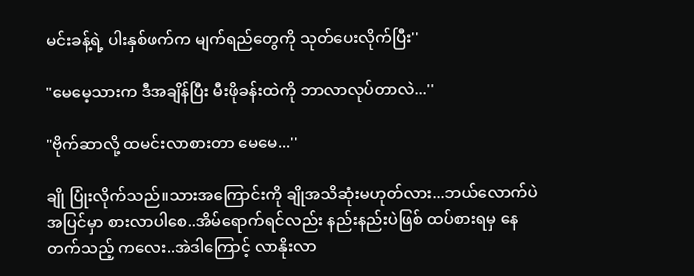မင်းခန့်ရဲ့ ပါးနှစ်ဖက်က မျက်ရည်တွေကို သုတ်ပေးလိုက်ပြီး''

"မေမေ့သားက ဒီအချိန်ပြီး မီးဖိုခန်းထဲကို ဘာလာလုပ်တာလဲ...''

"ဗိုက်ဆာလို့ ထမင်းလာစားတာ မေမေ...''

ချို ပြုံးလိုက်သည်။သားအကြောင်းကို ချိုအသိဆုံးမဟုတ်လား...ဘယ်လောက်ပဲ အပြင်မှာ စားလာပါစေ..အိမ်ရောက်ရင်လည်း နည်းနည်းပဲဖြစ် ထပ်စားရမှ နေတက်သည့် ကလေး..အဲဒါကြောင့် လာနိုးလာ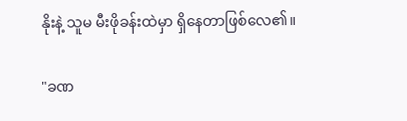နိုးနဲ့ သူမ မီးဖိုခန်းထဲမှာ ရှိနေတာဖြစ်လေ၏။

"ခဏ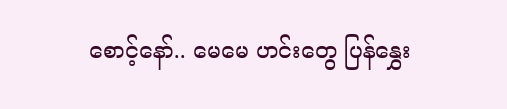စောင့်နော်.. မေမေ ဟင်းတွေ ပြန်နွှေး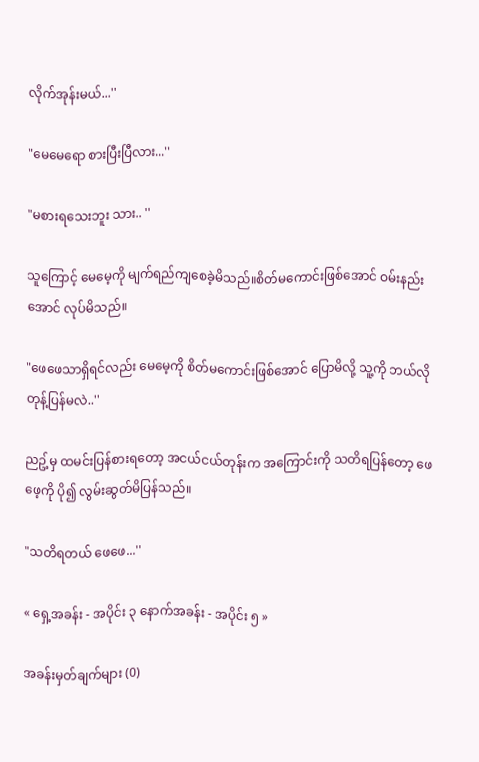လိုက်အုန်းမယ်...''

"မေမေရော စားပြီးပြီလား...''

"မစားရသေးဘူး သား.. ''

သူကြောင့် မေမေ့ကို မျက်ရည်ကျစေခဲ့မိသည်။စိတ်မကောင်းဖြစ်အောင် ဝမ်းနည်းအောင် လုပ်မိသည်။

"ဖေဖေသာရှိရင်လည်း မေမေ့ကို စိတ်မကောင်းဖြစ်အောင် ပြောမိလို့ သူ့ကို ဘယ်လိုတုန့်ပြန်မလဲ..''

ညဥ့်မှ ထမင်းပြန်စားရတော့ အငယ်ငယ်တုန်းက အကြောင်းကို သတိရပြန်တော့ ဖေဖေ့ကို ပို၍ လွမ်းဆွတ်မိပြန်သည်။

"သတိရတယ် ဖေဖေ...''

« ရှေ့အခန်း - အပိုင်း ၃ နောက်အခန်း - အပိုင်း ၅ »

အခန်းမှတ်ချက်များ (0)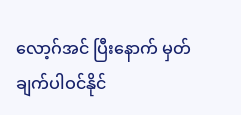လော့ဂ်အင် ပြီးနောက် မှတ်ချက်ပါဝင်နိုင်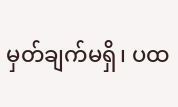မှတ်ချက်မရှိ၊ ပထ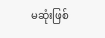မဆုံးဖြစ်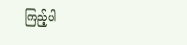ကြည့်ပါ